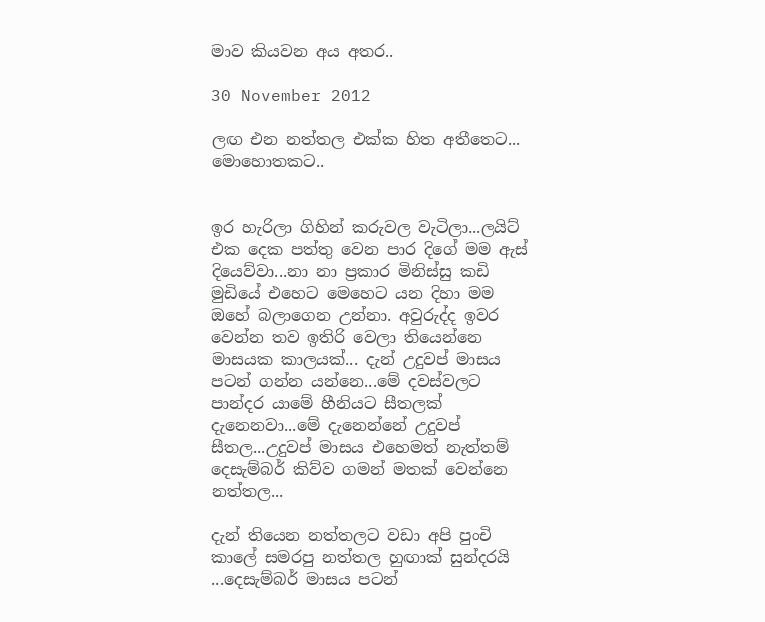මාව කියවන අය අතර..

30 November 2012

ලඟ එන නත්තල එක්ක හිත අතීතෙට... මොහොතකට..


ඉර හැරිලා ගිහින් කරුවල වැටිලා...ලයිට් එක දෙක පත්තු වෙන පාර දිගේ මම ඇස් දියෙව්වා...නා නා ප්‍රකාර මිනිස්සු කඩි මුඩියේ එහෙට මෙහෙට යන දිහා මම ඔහේ බලාගෙන උන්නා. අවුරුද්ද ඉවර වෙන්න තව ඉතිරි වෙලා තියෙන්නෙ මාසයක කාලයක්... දැන් උදුවප් මාසය පටන් ගන්න යන්නෙ...මේ දවස්වලට පාන්දර යාමේ හීනියට සීතලක් දැනෙනවා...මේ දැනෙන්නේ උදුවප් සීතල...උදුවප් මාසය එහෙමත් නැත්තම් දෙසැම්බර් කිව්ව ගමන් මතක් වෙන්නෙ නත්තල...

දැන් තියෙන නත්තලට වඩා අපි පුංචි කාලේ සමරපු නත්තල හුඟාක් සුන්දරයි ...දෙසැම්බර් මාසය පටන්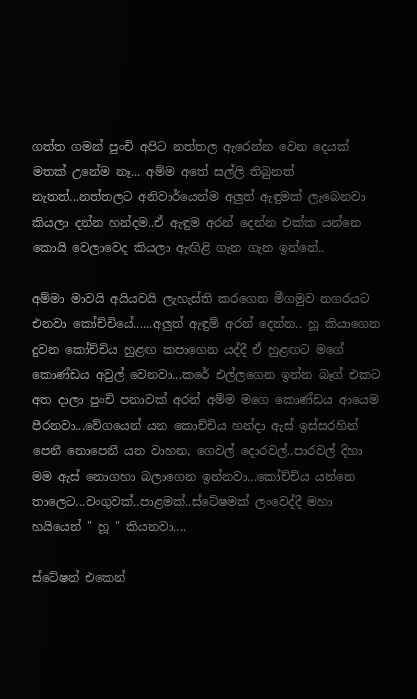ගත්ත ගමන් පුංචි අපිට නත්තල ඇරෙන්න වෙන දෙයක් මතක් උනේම නෑ... අම්ම අතේ සල්ලි තිබුනත් නැතත්...නත්තලට අනිවාර්යෙන්ම අලුත් ඇඳුමක් ලැබෙනවා කියලා දන්න හන්දම..ඒ ඇඳුම අරන් දෙන්න එක්ක යන්නෙ කොයි වෙලාවෙද කියලා ඇඟිළි ගැන ගැන ඉන්නේ..

අම්මා මාවයි අයියවයි ලැහැස්ති කරගෙන මීගමුව නගරයට එනවා කෝච්චියේ......අලුත් ඇඳුම් අරන් දෙන්න.. හූ කියාගෙන දුවන කෝච්චිය හුළඟ කපාගෙන යද්දී ඒ හුළඟට මගේ කොණ්ඩය අවුල් වෙනවා...කරේ එල්ලගෙන ඉන්න බෑග් එකට අත දාලා පුංචි පනාවක් අරන් අම්ම මගෙ කොණ්ඩය ආයෙම පීරනවා...වේගයෙන් යන කොච්චිය හන්දා ඇස් ඉස්සරහින් පෙනී නොපෙනී යන වාහන, ගෙවල් දොරවල්..පාරවල් දිහා මම ඇස් නොගහා බලාගෙන ඉන්නවා...කෝච්චිය යන්නෙ තාලෙට...වංගුවක්..පාළමක්..ස්ටේෂමක් ලංවෙද්දී මහා හයියෙන් " හූ " කියනවා....

ස්ටේෂන් එකෙන්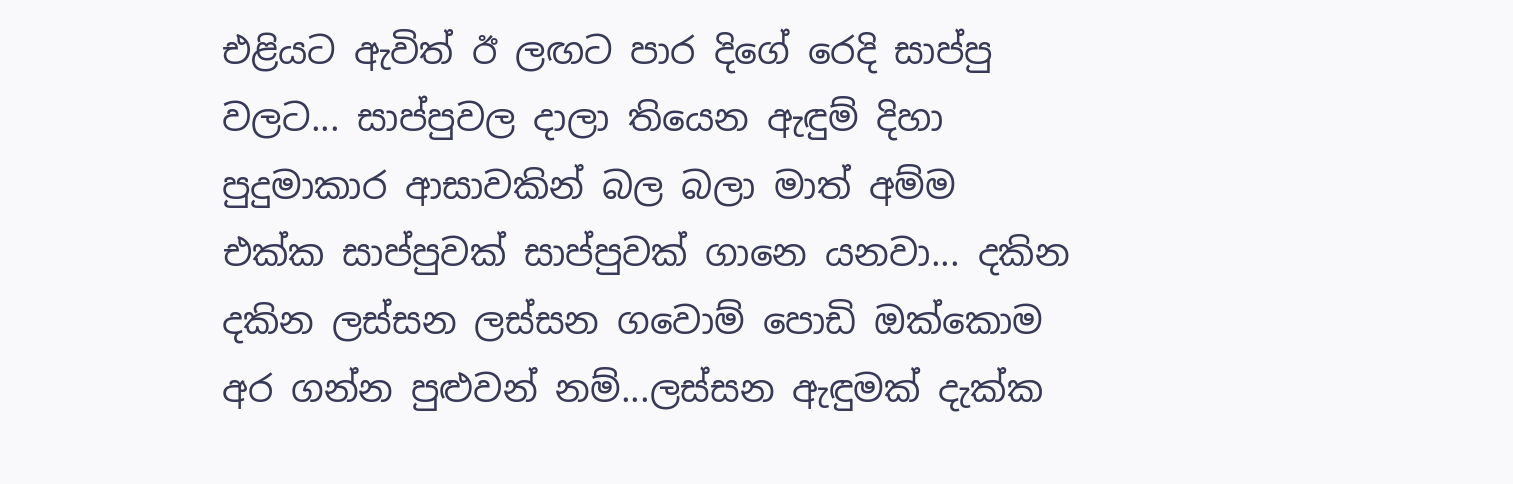එළියට ඇවිත් ඊ ලඟට පාර දිගේ රෙදි සාප්පු වලට... සාප්පුවල දාලා තියෙන ඇඳුම් දිහා පුදුමාකාර ආසාවකින් බල බලා මාත් අම්ම එක්ක සාප්පුවක් සාප්පුවක් ගානෙ යනවා... දකින දකින ලස්සන ලස්සන ගවොම් පොඩි ඔක්කොම අර ගන්න පුළුවන් නම්...ලස්සන ඇඳුමක් දැක්ක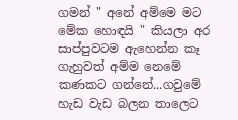ගමන් " අනේ අම්මෙ මට මේක හොඳයි " කියලා අර සාප්පුවටම ඇහෙන්න කෑ ගැහුවත් අම්ම නෙමේ කණකට ගන්නේ...ගවුමේ හැඩ වැඩ බලන තාලෙට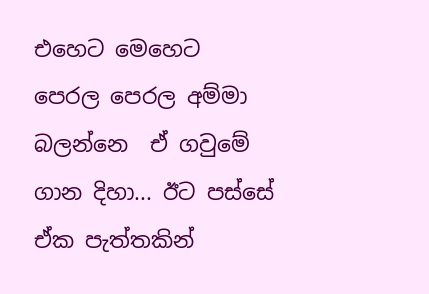එහෙට මෙහෙට පෙරල පෙරල අම්මා බලන්නෙ  ඒ ගවුමේ ගාන දිහා... ඊට පස්සේ ඒක පැත්තකින්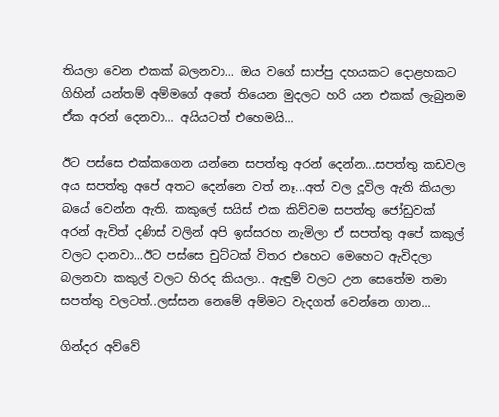තියලා වෙන එකක් බලනවා... ඔය වගේ සාප්පු දහයකට දොළහකට ගිහින් යන්තම් අම්මගේ අතේ තියෙන මුදලට හරි යන එකක් ලැබුනම ඒක අරන් දෙනවා... අයියටත් එහෙමයි...

ඊට පස්සෙ එක්කගෙන යන්නෙ සපත්තු අරන් දෙන්න...සපත්තු කඩවල අය සපත්තු අපේ අතට දෙන්නෙ වත් නෑ...අත් වල දූවිල ඇති කියලා බයේ වෙන්න ඇති. කකුලේ සයිස් එක කිව්වම සපත්තු ජෝඩුවක් අරන් ඇවිත් දණිස් වලින් අපි ඉස්සරහ නැමිලා ඒ සපත්තු අපේ කකුල් වලට දානවා...ඊට පස්සෙ චුට්ටක් විතර එහෙට මෙහෙට ඇවිදලා බලනවා කකුල් වලට හිරද කියලා.. ඇඳුම් වලට උන සෙතේම තමා සපත්තු වලටත්..ලස්සන නෙමේ අම්මට වැදගත් වෙන්නෙ ගාන...

ගින්දර අව්වේ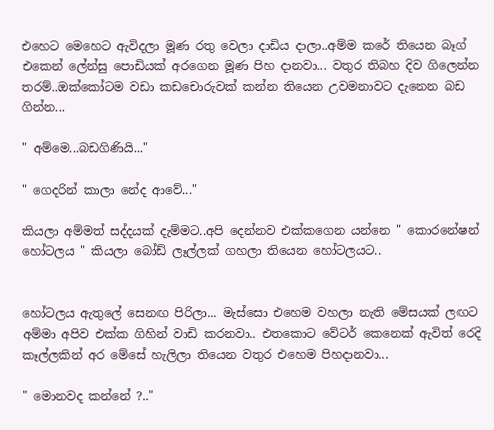එහෙට මෙහෙට ඇවිදලා මූණ රතු වෙලා දාඩිය දාලා..අම්ම කරේ තියෙන බෑග් එකෙන් ලේන්සු පොඩියක් අරගෙන මූණ පිහ දානවා... වතුර තිබහ දිව ගිලෙන්න තරම්..ඔක්කෝටම වඩා කඩචොරුවක් කන්න තියෙන උවමනාවට දැනෙන බඩ ගින්න...

" අම්මෙ...බඩගිණියි..."

" ගෙදරින් කාලා නේද ආවේ..."

කියලා අම්මත් සද්දයක් දැම්මට..අපි දෙන්නව එක්කගෙන යන්නෙ " කොරනේෂන් හෝටලය " කියලා බෝඩ් ලෑල්ලක් ගහලා තියෙන හෝටලයට..


හෝටලය ඇතුලේ සෙනඟ පිරිලා... මැස්සො එහෙම වහලා නැති මේසයක් ලඟට අම්මා අපිව එක්ක ගිහින් වාඩි කරනවා.. එතකොට වේටර් කෙනෙක් ඇවිත් රෙදි කෑල්ලකින් අර මේසේ හැලිලා තියෙන වතුර එහෙම පිහදානවා...

" මොනවද කන්නේ ?.."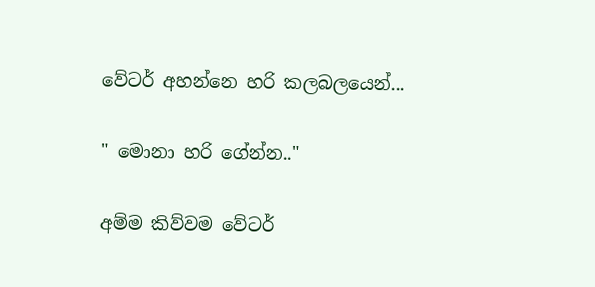වේටර් අහන්නෙ හරි කලබලයෙන්...

" මොනා හරි ගේන්න.."

අම්ම කිව්වම වේටර්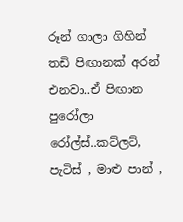රූන් ගාලා ගිහින් තඩි පිඟානක් අරන් එනවා..ඒ පිඟාන පුරෝලා රෝල්ස්..කට්ලට්, පැටිස් , මාළු පාන් ,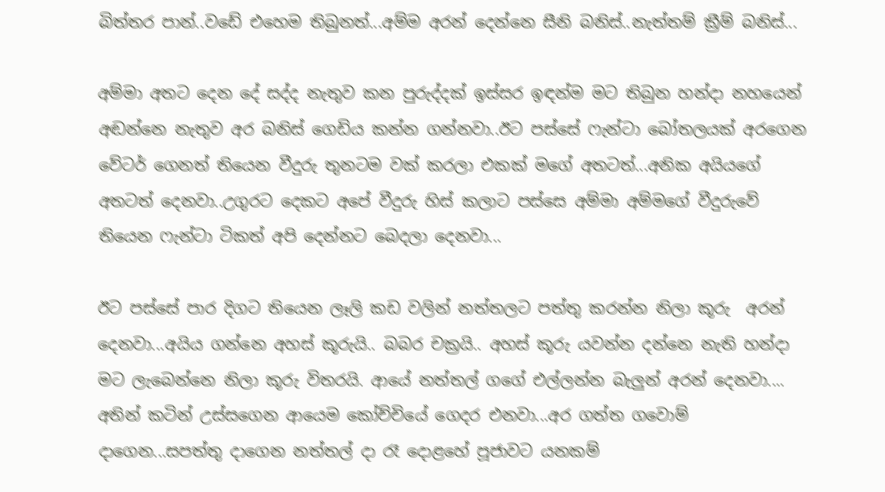බිත්තර පාන්..වඩේ එහෙම තිබුනත්...අම්ම අරන් දෙන්නෙ සීනි බනිස්..නැත්තම් ක්‍රීම් බනිස්...

අම්මා අතට දෙන දේ සද්ද නැතුව කන පුරුද්දක් ඉස්සර ඉඳන්ම මට තිබුන හන්දා නහයෙන් අඬන්නෙ නැතුව අර බනිස් ගෙඩිය කන්න ගන්නවා..ඊට පස්සේ ෆැන්ටා බෝතලයක් අරගෙන වේටර් ගෙනත් තියෙන වීදුරු තුනටම වක් කරලා එකක් මගේ අතටත්...අනික අයියගේ අතටත් දෙනවා..උගුරට දෙකට අපේ වීදුරු හිස් කලාට පස්සෙ අම්මා අම්මගේ වීදුරුවේ තියෙන ෆැන්ටා ටිකත් අපි දෙන්නට බෙදලා දෙනවා...

ඊට පස්සේ පාර දිගට තියෙන ලෑලි කඩ වලින් නත්තලට පත්තු කරන්න නිලා කූරු  අරන් දෙනවා...අයිය ගන්නෙ අහස් කූරුයි.. බබර චක්‍රයි.. අහස් කූරු යවන්න දන්නෙ නැති හන්දා මට ලැබෙන්නෙ නිලා කූරු විතරයි. ආයේ නත්තල් ගගේ එල්ලන්න බැලුන් අරන් දෙනවා.... අතින් කටින් උස්සගෙන ආයෙම කෝච්චියේ ගෙදර එනවා...අර ගත්ත ගවොම් දාගෙන...සපත්තු දාගෙන නත්තල් දා රෑ දොළහේ පූජාවට යනකම්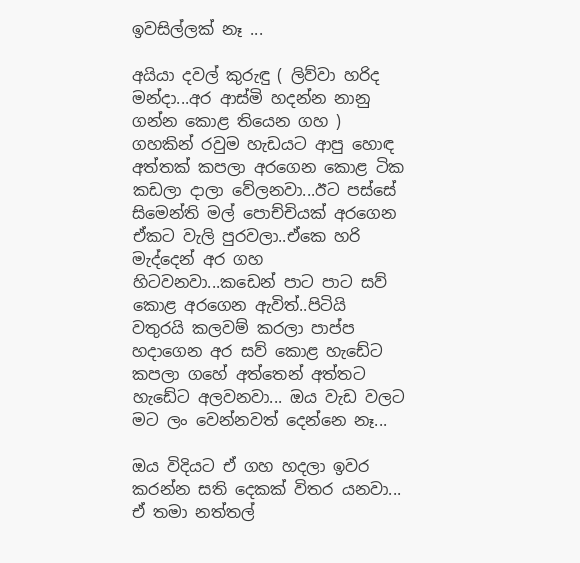ඉවසිල්ලක් නෑ ...

අයියා දවල් කුරුඳු ( ලිව්වා හරිද මන්දා...අර ආස්මි හදන්න නානු ගන්න කොළ තියෙන ගහ ) ගහකින් රවුම හැඩයට ආපු හොඳ අත්තක් කපලා අරගෙන කොළ ටික කඩලා දාලා වේලනවා...ඊට පස්සේ සිමෙන්ති මල් පොච්චියක් අරගෙන ඒකට වැලි පුරවලා..ඒකෙ හරි මැද්දෙන් අර ගහ හිටවනවා...කඩෙන් පාට පාට සව් කොළ අරගෙන ඇවිත්..පිටියි වතුරයි කලවම් කරලා පාප්ප හදාගෙන අර සව් කොළ හැඩේට කපලා ගහේ අත්තෙන් අත්තට හැඩේට අලවනවා... ඔය වැඩ වලට මට ලං වෙන්නවත් දෙන්නෙ නෑ...

ඔය විදියට ඒ ගහ හදලා ඉවර කරන්න සති දෙකක් විතර යනවා... ඒ තමා නත්තල්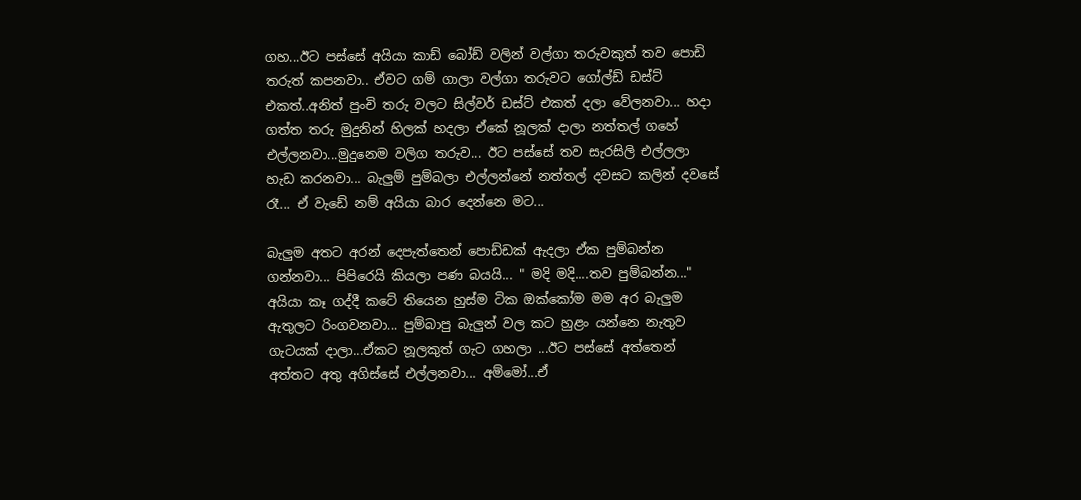ගහ...ඊට පස්සේ අයියා කාඩ් බෝඩ් වලින් වල්ගා තරුවකුත් තව පොඩි තරුත් කපනවා.. ඒවට ගම් ගාලා වල්ගා තරුවට ගෝල්ඩ් ඩස්ට් එකත්..අනිත් පුංචි තරු වලට සිල්වර් ඩස්ට් එකත් දලා වේලනවා... හදා ගත්ත තරු මුදුනින් හිලක් හදලා ඒකේ නූලක් දාලා නත්තල් ගහේ එල්ලනවා...මුදුනෙම වලිග තරුව... ඊට පස්සේ තව සැරසිලි එල්ලලා හැඩ කරනවා... බැලුම් පුම්බලා එල්ලන්නේ නත්තල් දවසට කලින් දවසේ රෑ... ඒ වැඩේ නම් අයියා බාර දෙන්නෙ මට...

බැලුම අතට අරන් දෙපැත්තෙන් පොඩ්ඩක් ඇදලා ඒක පුම්බන්න ගන්නවා... පිපිරෙයි කියලා පණ බයයි... " මදි මදි....තව පුම්බන්න..." අයියා කෑ ගද්දී කටේ තියෙන හුස්ම ටික ඔක්කෝම මම අර බැලුම ඇතුලට රිංගවනවා... පුම්බාපු බැලුන් වල කට හුළං යන්නෙ නැතුව ගැටයක් දාලා...ඒකට නූලකුත් ගැට ගහලා ...ඊට පස්සේ අත්තෙන් අත්තට අතු අගිස්සේ එල්ලනවා... අම්මෝ...ඒ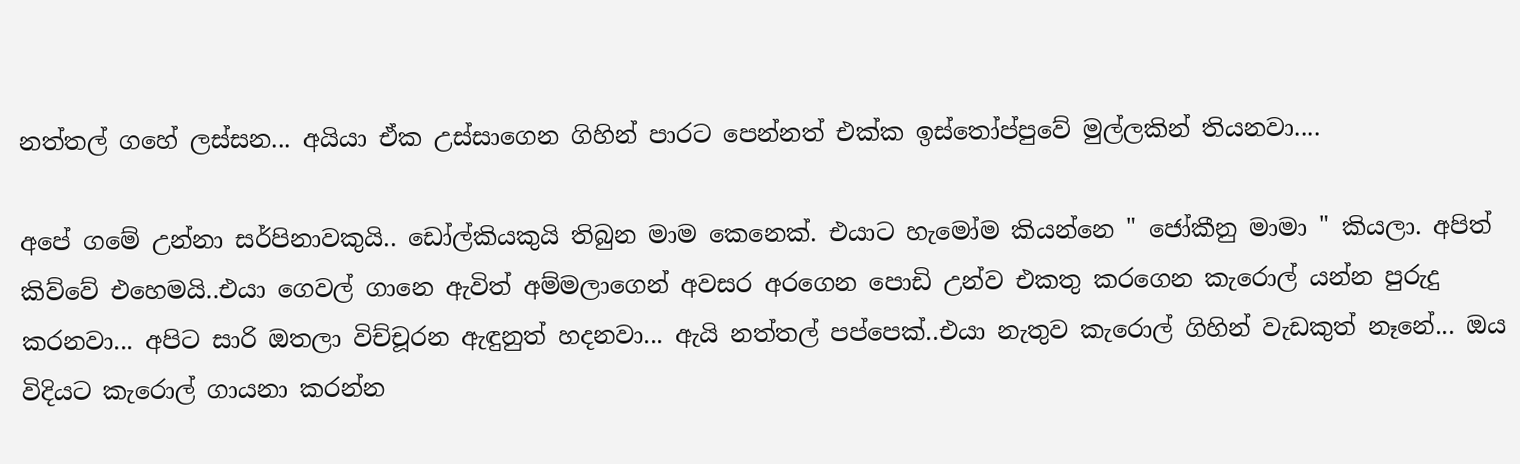නත්තල් ගහේ ලස්සන... අයියා ඒක උස්සාගෙන ගිහින් පාරට පෙන්නත් එක්ක ඉස්තෝප්පුවේ මුල්ලකින් තියනවා....

අපේ ගමේ උන්නා සර්පිනාවකුයි.. ඩෝල්කියකුයි තිබුන මාම කෙනෙක්. එයාට හැමෝම කියන්නෙ " ජෝකීනු මාමා " කියලා. අපිත් කිව්වේ එහෙමයි..එයා ගෙවල් ගානෙ ඇවිත් අම්මලාගෙන් අවසර අරගෙන පොඩි උන්ව එකතු කරගෙන කැරොල් යන්න පුරුදු කරනවා... අපිට සාරි ඔතලා විච්චූරන ඇඳුනුත් හදනවා... ඇයි නත්තල් පප්පෙක්..එයා නැතුව කැරොල් ගිහින් වැඩකුත් නෑනේ... ඔය විදියට කැරොල් ගායනා කරන්න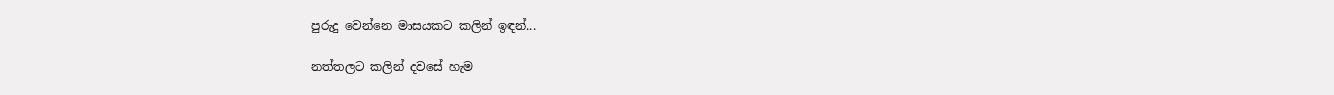පුරුදු වෙන්නෙ මාසයකට කලින් ඉඳන්...

නත්තලට කලින් දවසේ හැම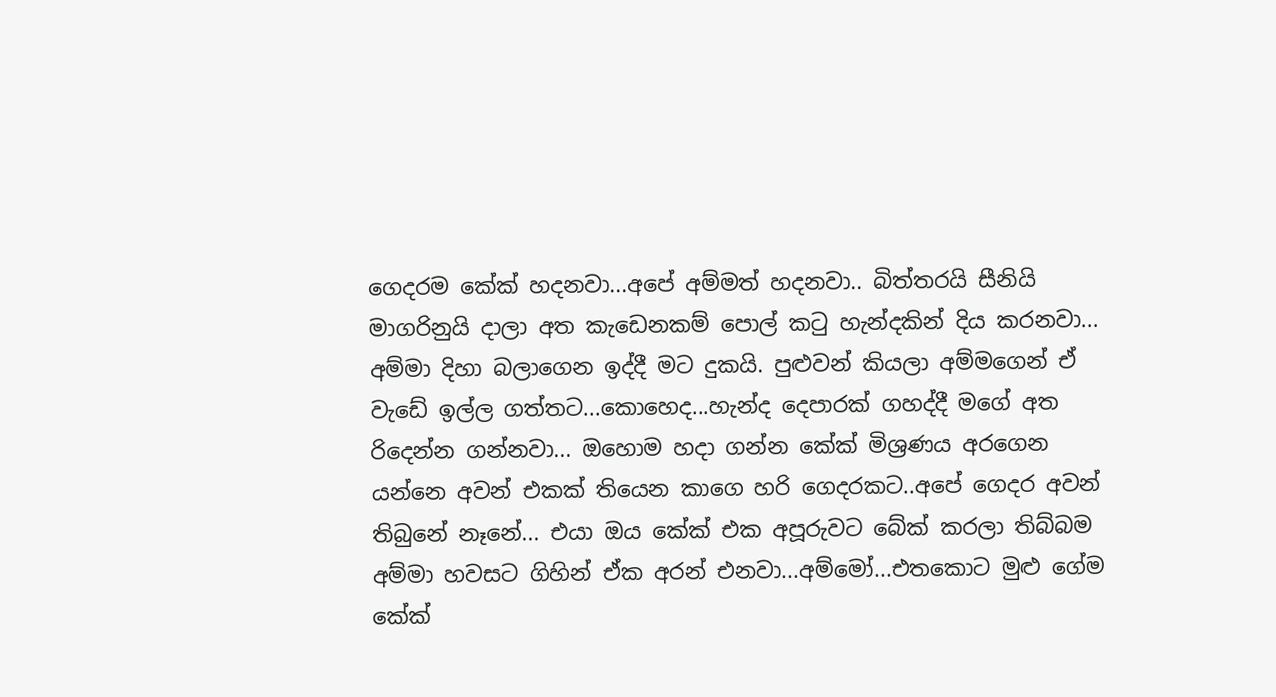ගෙදරම කේක් හදනවා...අපේ අම්මත් හදනවා.. බිත්තරයි සීනියි මාගරිනුයි දාලා අත කැඩෙනකම් පොල් කටු හැන්දකින් දිය කරනවා... අම්මා දිහා බලාගෙන ඉද්දී මට දුකයි. පුළුවන් කියලා අම්මගෙන් ඒ වැඩේ ඉල්ල ගත්තට...කොහෙද...හැන්ද දෙපාරක් ගහද්දී මගේ අත රිදෙන්න ගන්නවා... ඔහොම හදා ගන්න කේක් මිශ්‍රණය අරගෙන යන්නෙ අවන් එකක් තියෙන කාගෙ හරි ගෙදරකට..අපේ ගෙදර අවන් තිබුනේ නෑනේ... එයා ඔය කේක් එක අපූරුවට බේක් කරලා තිබ්බම අම්මා හවසට ගිහින් ඒක අරන් එනවා...අම්මෝ...එතකොට මුළු ගේම කේක්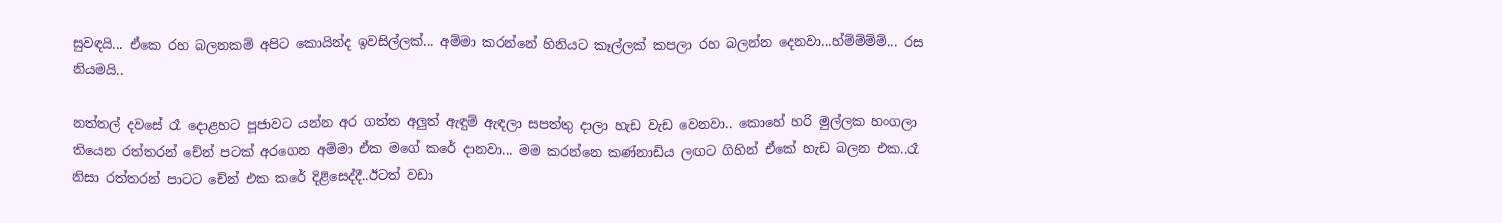සුවඳයි... ඒකෙ රහ බලනකම් අපිට කොයින්ද ඉවසිල්ලක්... අම්මා කරන්නේ හිනියට කෑල්ලක් කපලා රහ බලන්න දෙනවා...හ්ම්ම්ම්ම්... රස නියමයි..

නත්තල් දවසේ රෑ දොළහට පූජාවට යන්න අර ගත්ත අලුත් ඇඳුම් ඇඳලා සපත්තු දාලා හැඩ වැඩ වෙනවා.. කොහේ හරි මුල්ලක හංගලා තියෙන රත්තරන් චේන් පටක් අරගෙන අම්මා ඒක මගේ කරේ දානවා... මම කරන්නෙ කණ්නාඩිය ලඟට ගිහින් ඒකේ හැඩ බලන එක..රෑ නිසා රත්තරන් පාටට චේන් එක කරේ දිළිසෙද්දී..ඊටත් වඩා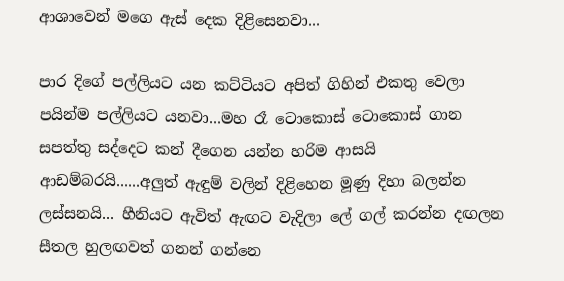ආශාවෙන් මගෙ ඇස් දෙක දිළිසෙනවා...

පාර දිගේ පල්ලියට යන කට්ටියට අපිත් ගිහින් එකතු වෙලා පයින්ම පල්ලියට යනවා...මහ රෑ ටොකොස් ටොකොස් ගාන සපත්තු සද්දෙට කන් දීගෙන යන්න හරිම ආසයි ආඩම්බරයි......අලුත් ඇඳුම් වලින් දිළිහෙන මූණු දිහා බලන්න ලස්සනයි... හීනියට ඇවිත් ඇඟට වැදිලා ලේ ගල් කරන්න දඟලන සීතල හුලඟවත් ගනන් ගන්නෙ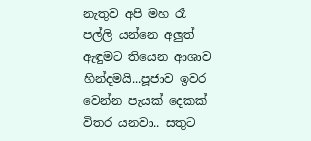නැතුව අපි මහ රෑ පල්ලි යන්නෙ අලුත් ඇඳුමට තියෙන ආශාව හින්දමයි...පූජාව ඉවර වෙන්න පැයක් දෙකක් විතර යනවා.. සතුට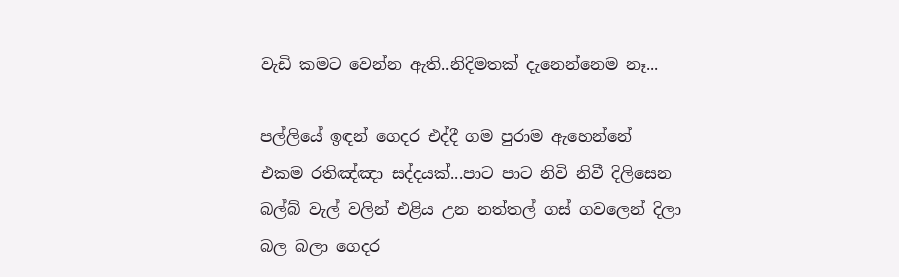වැඩි කමට වෙන්න ඇති..නිදිමතක් දැනෙන්නෙම නෑ...

පල්ලියේ ඉඳන් ගෙදර එද්දී ගම පුරාම ඇහෙන්නේ එකම රතිඤ්ඤා සද්දයක්...පාට පාට නිවි නිවී දිලිසෙන බල්බ් වැල් වලින් එළිය උන නත්තල් ගස් ගවලෙන් දිලා බල බලා ගෙදර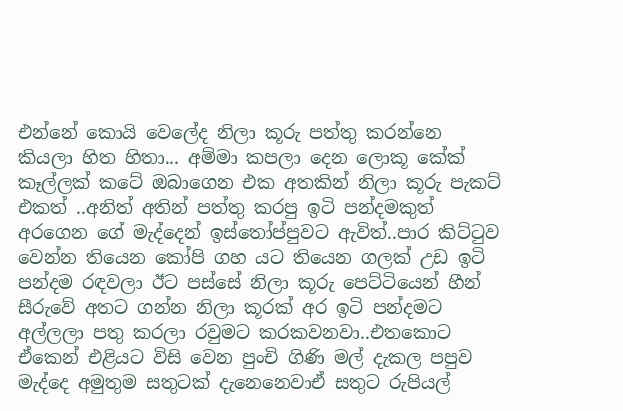එන්නේ කොයි වෙලේද නිලා කූරු පත්තු කරන්නෙ කියලා හිත හිතා... අම්මා කපලා දෙන ලොකූ කේක් කෑල්ලක් කටේ ඔබාගෙන එක අතකින් නිලා කූරු පැකට් එකත් ..අනිත් අතින් පත්තු කරපු ඉටි පන්දමකුත් අරගෙන ගේ මැද්දෙන් ඉස්තෝප්පුවට ඇවිත්..පාර කිට්ටුව වෙන්න තියෙන කෝපි ගහ යට තියෙන ගලක් උඩ ඉටි පන්දම රඳවලා ඊට පස්සේ නිලා කූරු පෙට්ටියෙන් හීන් සීරුවේ අතට ගන්න නිලා කූරක් අර ඉටි පන්දමට අල්ලලා පතු කරලා රවුමට කරකවනවා..එතකොට ඒකෙන් එළියට විසි වෙන පුංචි ගිණි මල් දැකල පපුව මැද්දෙ අමුතුම සතුටක් දැනෙනෙවාඒ සතුට රුපියල්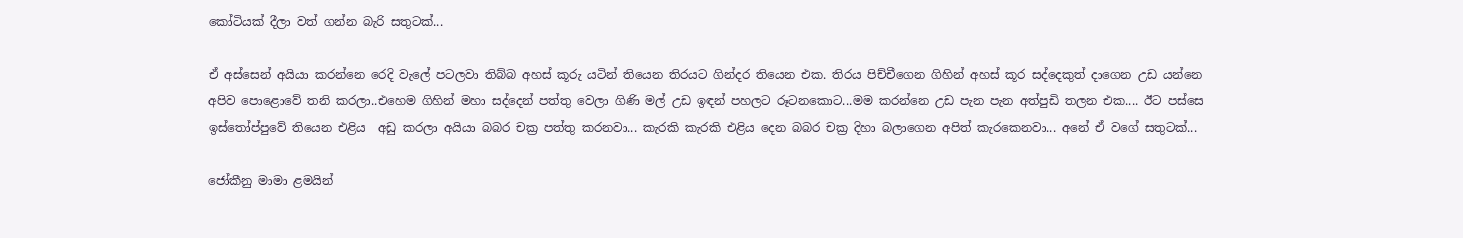කෝටියක් දීලා වත් ගන්න බැරි සතුටක්...

ඒ අස්සෙන් අයියා කරන්නෙ රෙදි වැලේ පටලවා තිබ්බ අහස් කූරු යටින් තියෙන තිරයට ගින්දර තියෙන එක. තිරය පිච්චීගෙන ගිහින් අහස් කූර සද්දෙකුත් දාගෙන උඩ යන්නෙ අපිව පොළොවේ තනි කරලා..එහෙම ගිහින් මහා සද්දෙන් පත්තු වෙලා ගිණි මල් උඩ ඉඳන් පහලට රූටනකොට...මම කරන්නෙ උඩ පැන පැන අත්පුඩි තලන එක.... ඊට පස්සෙ ඉස්තෝප්පුවේ තියෙන එළිය  අඩු කරලා අයියා බබර චක්‍ර පත්තු කරනවා... කැරකි කැරකි එළිය දෙන බබර චක්‍ර දිහා බලාගෙන අපිත් කැරකෙනවා... අනේ ඒ වගේ සතුටක්...

ජෝකීනු මාමා ළමයින්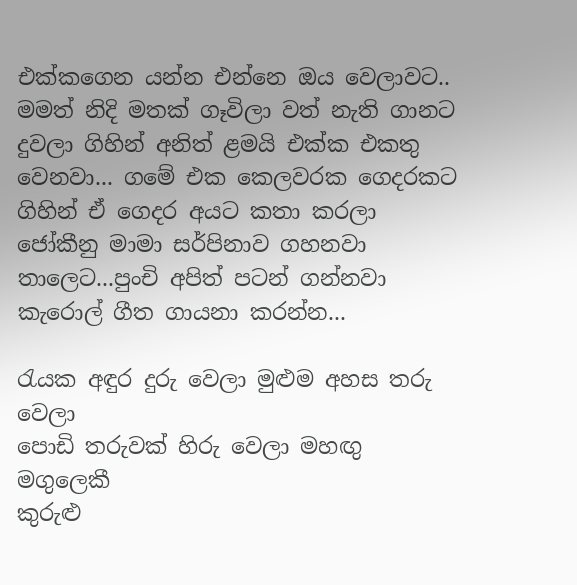එක්කගෙන යන්න එන්නෙ ඔය වෙලාවට.. මමත් නිදි මතක් ගෑවිලා වත් නැති ගානට දුවලා ගිහින් අනිත් ළමයි එක්ක එකතු වෙනවා... ගමේ එක කෙලවරක ගෙදරකට ගිහින් ඒ ගෙදර අයට කතා කරලා ජෝකීනු මාමා සර්පිනාව ගහනවා තාලෙට...පුංචි අපිත් පටන් ගන්නවා කැරොල් ගීත ගායනා කරන්න...

රැයක අඳුර දුරු වෙලා මුළුම අහස තරු වෙලා
පොඩි තරුවක් හිරු වෙලා මහඟු මගුලෙකී
කුරුළු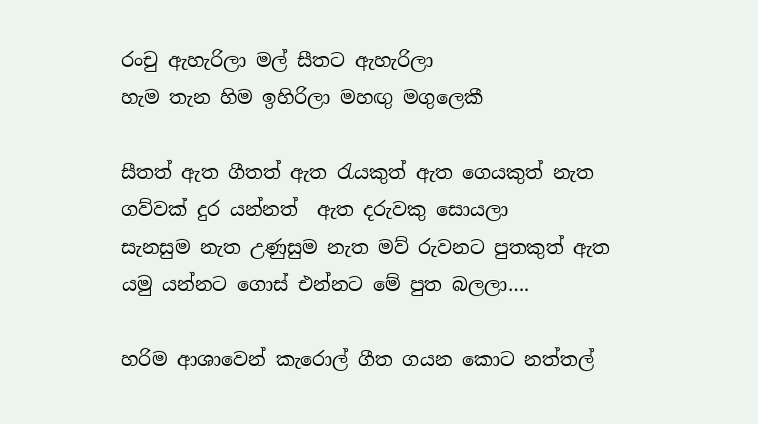රංචු ඇහැරිලා මල් සීතට ඇහැරිලා
හැම තැන හිම ඉහිරිලා මහඟු මගුලෙකී

සීතත් ඇත ගීතත් ඇත රැයකුත් ඇත ගෙයකුත් නැත
ගව්වක් දුර යන්නත්  ඇත දරුවකු සොයලා
සැනසුම නැත උණුසුම නැත මව් රුවනට පුතකුත් ඇත
යමු යන්නට ගොස් එන්නට මේ පුත බලලා….

හරිම ආශාවෙන් කැරොල් ගීත ගයන කොට නත්තල්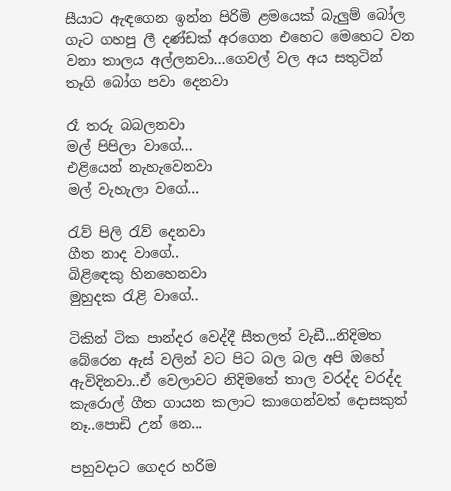සීයාට ඇඳගෙන ඉන්න පිරිමි ළමයෙක් බැලුම් බෝල ගැට ගහපු ලී දණ්ඩක් අරගෙන එහෙට මෙහෙට වන වනා තාලය අල්ලනවා...ගෙවල් වල අය සතුටින් තෑගි බෝග පවා දෙනවා

රෑ තරු බබලනවා
මල් පිපිලා වාගේ...
එළියෙන් නැහැවෙනවා
මල් වැහැලා වගේ...

රැව් පිලි රැව් දෙනවා
ගීත නාද වාගේ..
බිළිඳෙකු හිනහෙනවා
මුහුදක රැළි වාගේ..

ටිකින් ටික පාන්දර වෙද්දී සීතලත් වැඩී...නිදිමත බේරෙන ඇස් වලින් වට පිට බල බල අපි ඔහේ ඇවිදිනවා..ඒ වෙලාවට නිදිමතේ තාල වරද්ද වරද්ද කැරොල් ගීත ගායන කලාට කාගෙන්වත් දොසකුත් නෑ..පොඩි උන් නෙ...

පහුවදාට ගෙදර හරිම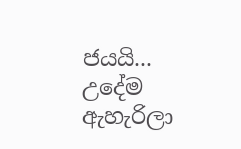ජයයි... උදේම ඇහැරිලා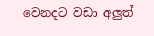වෙනදට වඩා අලුත්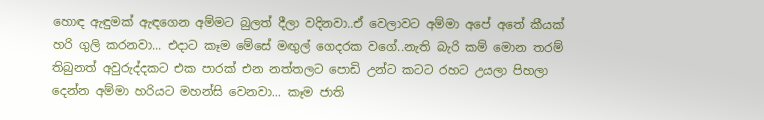හොඳ ඇඳුමක් ඇඳගෙන අම්මට බුලත් දීලා වදිනවා..ඒ වෙලාවට අම්මා අපේ අතේ කීයක් හරි ගුලි කරනවා... එදාට කෑම මේසේ මඟුල් ගෙදරක වගේ..නැති බැරි කම් මොන තරම් තිබුනත් අවුරුද්දකට එක පාරක් එන නත්තලට පොඩි උන්ට කටට රහට උයලා පිහලා දෙන්න අම්මා හරියට මහන්සි වෙනවා... කෑම ජාති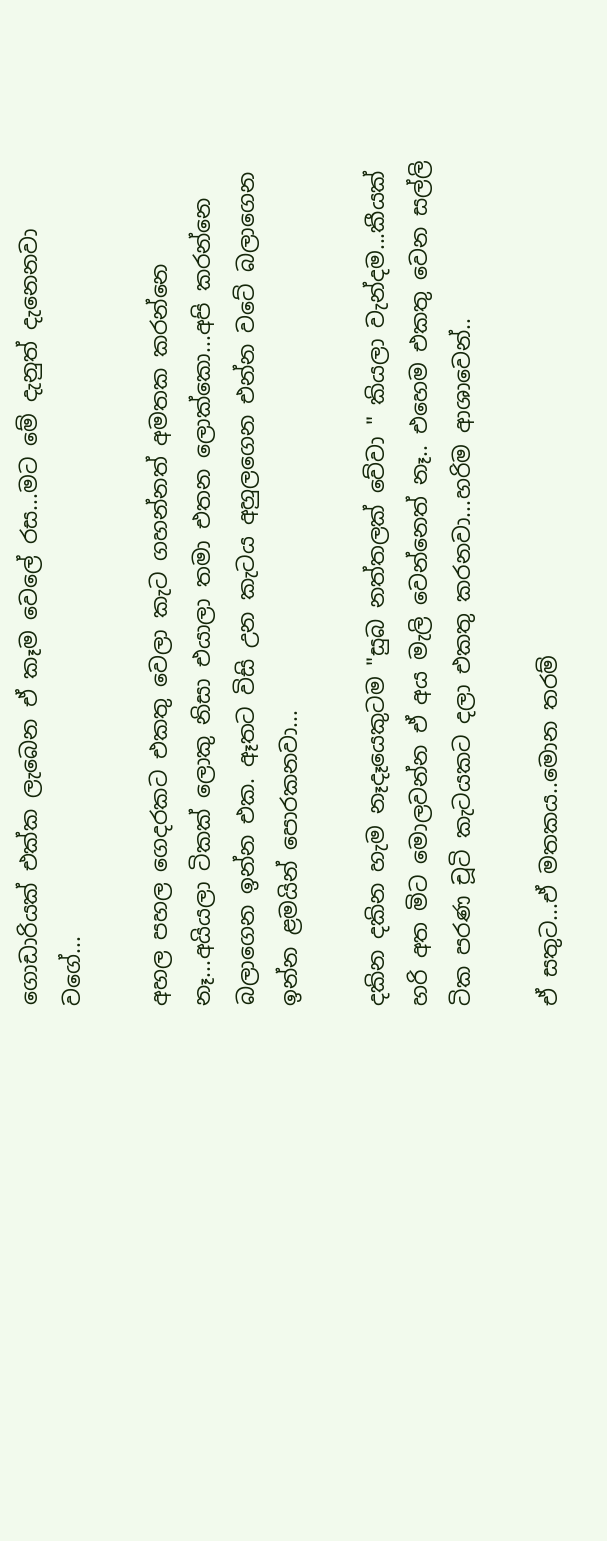ගොඩාරියක් එක්ක ලැබෙන ඒ කෑම වෙලේ රස...මට මේ දැනුත් දැනෙනවා වගේ...

අහල පහල ගෙදරකට එකතු වෙලා කැට ගහන්නත් අමතක කරන්නෙ නෑ...අයියලා ටිකක් ලොකු නිසා එයාලා තමා එතන ලොක්කො...අපි කරන්නෙ බලාගෙන ඉන්න එක. ඈතට විසි උන කැටය අහුලගෙන එන්න වටේ බලාගෙන ඉන්න ළමයින් පොරකනවා...

දකින දකින හැම නෑදෑයෙකුටම "සුබ නත්තලක් වේවා " කියලා වැන්දම...කීයක් හරි අත මිට මොලවන්න ඒ අය මැලි වෙන්නෙත් නෑ.. එහෙම එකතු වෙන සල්ලි ටික පරණ චූටි කැටයකට දලා එකතු කරනවා...හරිම ආශාවෙන්..

ඒ සතුට...ඒ මතකය..මොන තරම්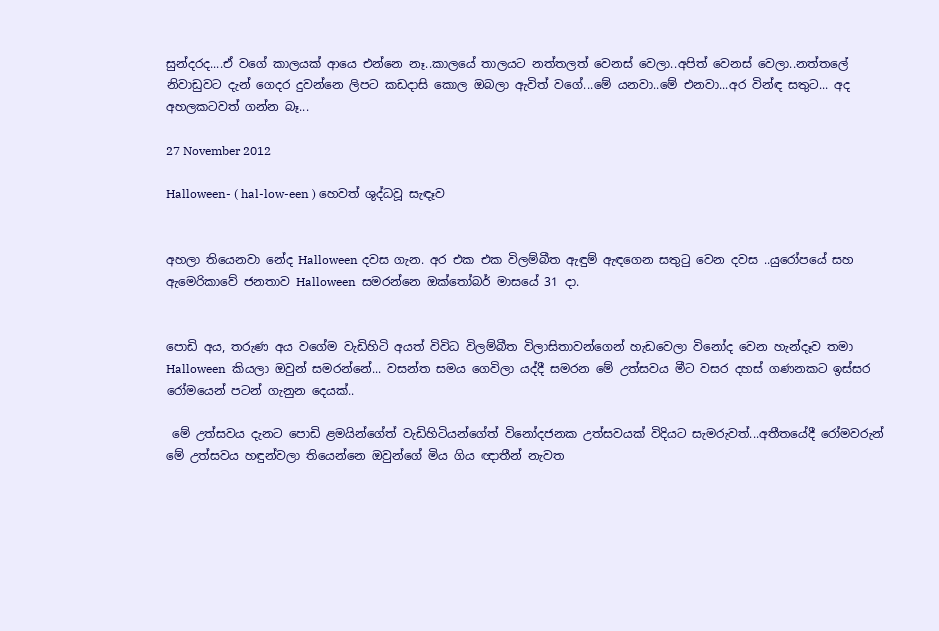සුන්දරද....ඒ වගේ කාලයක් ආයෙ එන්නෙ නෑ..කාලයේ තාලයට නත්තලත් වෙනස් වෙලා..අපිත් වෙනස් වෙලා..නත්තලේ නිවාඩුවට දැන් ගෙදර දුවන්නෙ ලිපට කඩදාසි කොල ඔබලා ඇවිත් වගේ...මේ යනවා..මේ එනවා...අර වින්ඳ සතුට... අද අහලකටවත් ගන්න බෑ...

27 November 2012

Halloween- ( hal-low-een ) හෙවත් ශුද්ධවූ සැඳෑව


අහලා තියෙනවා නේද Halloween දවස ගැන. අර එක එක විලම්බීත ඇඳුම් ඇඳගෙන සතුටු වෙන දවස ..යුරෝපයේ සහ ඇමෙරිකාවේ ජනතාව Halloween  සමරන්නෙ ඔක්තෝබර් මාසයේ 31 දා.


පොඩි අය, තරුණ අය වගේම වැඩිහිටි අයත් විවිධ විලම්බීත විලාසිතාවන්ගෙන් හැඩවෙලා විනෝද වෙන හැන්දෑව තමා Halloween  කියලා ඔවුන් සමරන්නේ... වසන්ත සමය ගෙවිලා යද්දී සමරන මේ උත්සවය මීට වසර දහස් ගණනකට ඉස්සර රෝමයෙන් පටන් ගැනුන දෙයක්..

 මේ උත්සවය දැනට පොඩි ළමයින්ගේත් වැඩිහිටියන්ගේත් විනෝදජනක උත්සවයක් විදියට සැමරුවත්...අතීතයේදී රෝමවරුන් මේ උත්සවය හඳුන්වලා තියෙන්නෙ ඔවුන්ගේ මිය ගිය ඥාතීන් නැවත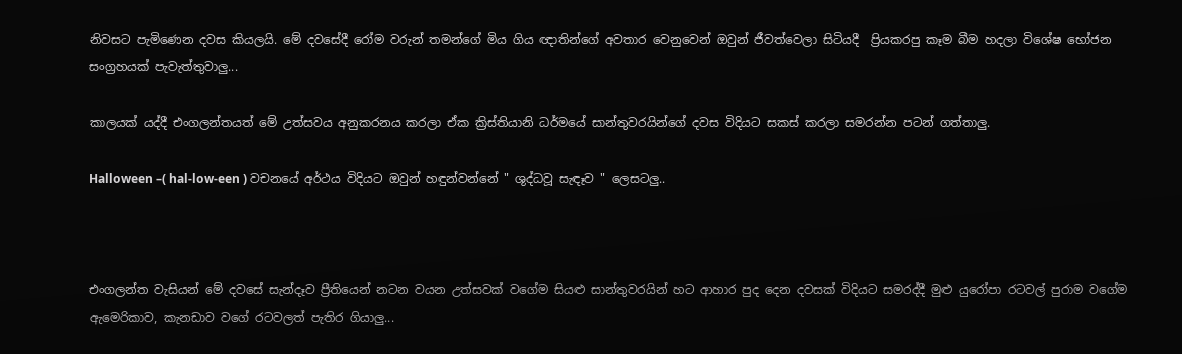නිවසට පැමිණෙන දවස කියලයි. මේ දවසේදී රෝම වරුන් තමන්ගේ මිය ගිය ඥාතින්ගේ අවතාර වෙනුවෙන් ඔවුන් ජීවත්වෙලා සිටියදී  ප්‍රියකරපු කෑම බීම හදලා විශේෂ භෝජන සංග්‍රහයක් පැවැත්තුවාලු...

කාලයක් යද්දී එංගලන්තයත් මේ උත්සවය අනුකරනය කරලා ඒක ක්‍රිස්තියානි ධර්මයේ සාන්තුවරයින්ගේ දවස විදියට සකස් කරලා සමරන්න පටන් ගත්තාලු.

Halloween –( hal-low-een ) වචනයේ අර්ථය විදියට ඔවුන් හඳුන්වන්නේ " ශුද්ධවූ සැඳෑව " ලෙසටලු..



එංගලන්ත වැසියන් මේ දවසේ සැන්දෑව ප්‍රීතියෙන් නටන වයන උත්සවක් වගේම සියළු සාන්තුවරයින් හට ආහාර පුද දෙන දවසක් විදියට සමරද්දී මුළු යුරෝපා රටවල් පුරාම වගේම ඇමෙරිකාව, කැනඩාව වගේ රටවලත් පැතිර ගියාලු...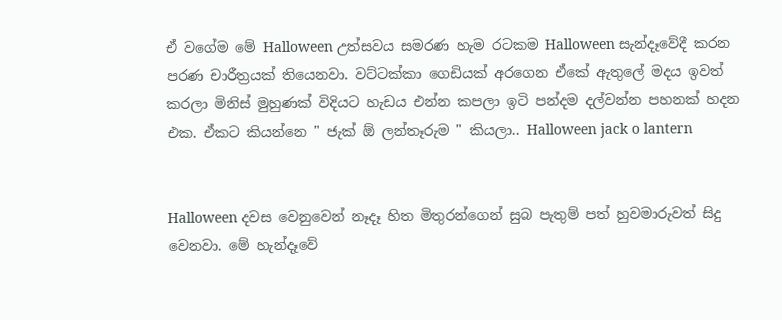ඒ වගේම මේ Halloween උත්සවය සමරණ හැම රටකම Halloween සැන්දෑවේදී කරන පරණ චාරීත්‍රයක් තියෙනවා. වට්ටක්කා ගෙඩියක් අරගෙන ඒකේ ඇතුලේ මදය ඉවත් කරලා මිනිස් මුහුණක් විදියට හැඩය එන්න කපලා ඉටි පන්දම දල්වන්න පහනක් හදන එක. ඒකට කියන්නෙ " ජැක් ඕ ලන්තෑරුම " කියලා.. Halloween jack o lantern


Halloween දවස වෙනුවෙන් නෑදෑ හිත මිතුරන්ගෙන් සුබ පැතුම් පත් හුවමාරුවත් සිදු වෙනවා. මේ හැන්දෑවේ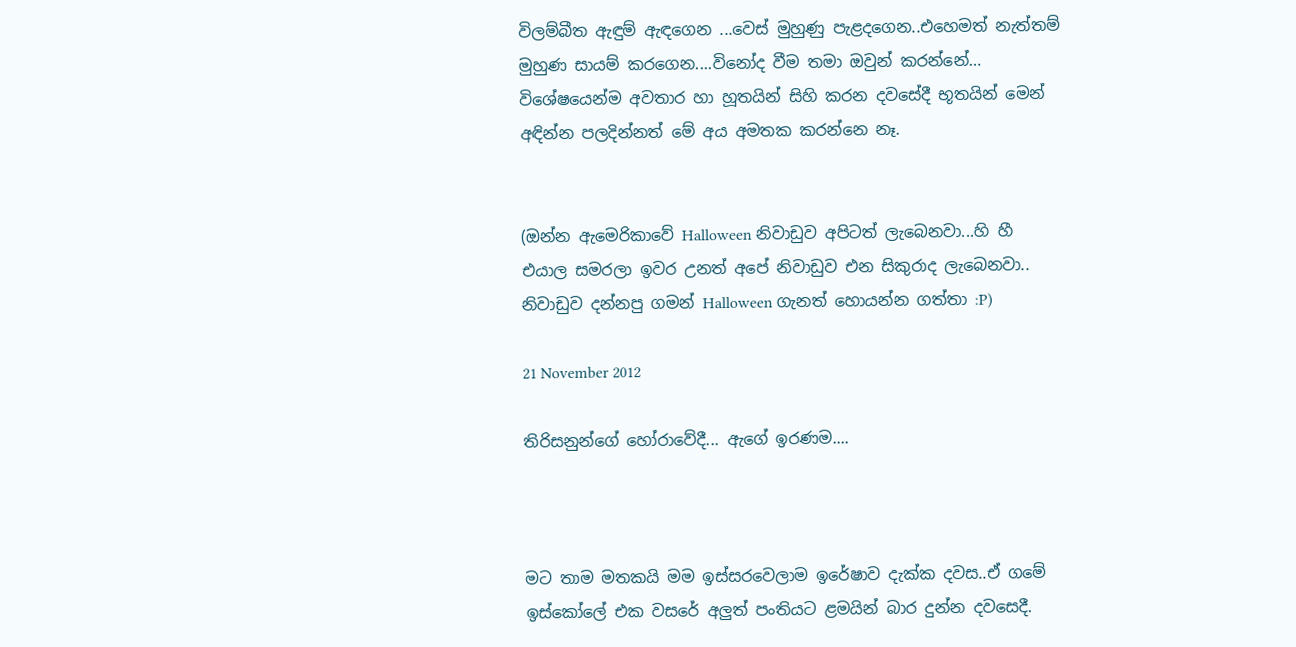විලම්බීත ඇඳුම් ඇඳගෙන ...වෙස් මුහුණු පැළදගෙන..එහෙමත් නැත්තම් මුහුණ සායම් කරගෙන....විනෝද වීම තමා ඔවුන් කරන්නේ… විශේෂයෙන්ම අවතාර හා හූතයින් සිහි කරන දවසේදී භූතයින් මෙන් අඳින්න පලදින්නත් මේ අය අමතක කරන්නෙ නෑ.


(ඔන්න ඇමෙරිකාවේ Halloween නිවාඩුව අපිටත් ලැබෙනවා...හි හී එයාල සමරලා ඉවර උනත් අපේ නිවාඩුව එන සිකුරාද ලැබෙනවා.. නිවාඩුව දන්නපු ගමන් Halloween ගැනත් හොයන්න ගත්තා :P)

21 November 2012

තිරිසනුන්ගේ හෝරාවේදී... ඇගේ ඉරණම....



මට තාම මතකයි මම ඉස්සරවෙලාම ඉරේෂාව දැක්ක දවස..ඒ ගමේ ඉස්කෝලේ එක වසරේ අලුත් පංතියට ළමයින් බාර දුන්න දවසෙදී.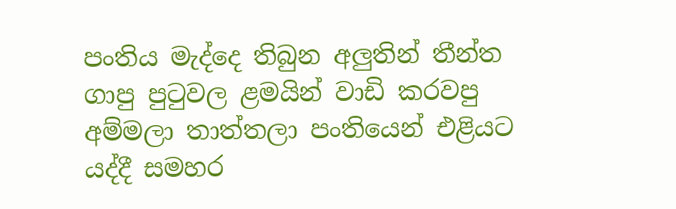පංතිය මැද්දෙ තිබුන අලුතින් තීන්ත ගාපු පුටුවල ළමයින් වාඩි කරවපු අම්මලා තාත්තලා පංතියෙන් එළියට යද්දී සමහර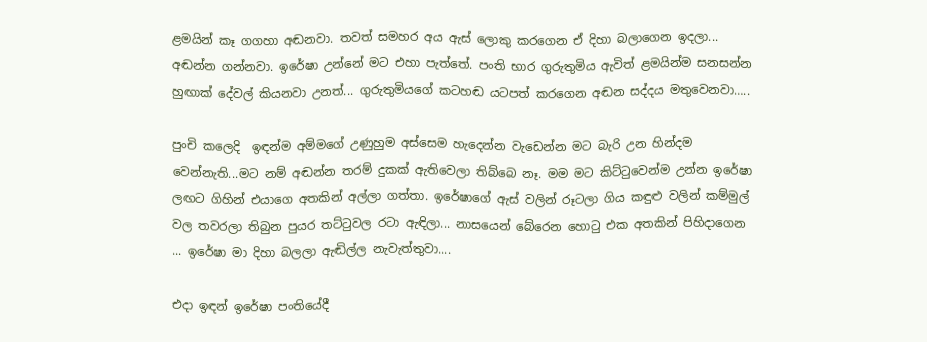ළමයින් කෑ ගගහා අඬනවා. තවත් සමහර අය ඇස් ලොකු කරගෙන ඒ දිහා බලාගෙන ඉදලා... අඬන්න ගන්නවා. ඉරේෂා උන්නේ මට එහා පැත්තේ. පංති භාර ගුරුතුමිය ඇවිත් ළමයින්ම සනසන්න හුඟාක් දේවල් කියනවා උනත්... ගුරුතුමියගේ කටහඬ යටපත් කරගෙන අඬන සද්දය මතුවෙනවා…..

පුංචි කලෙදි  ඉඳන්ම අම්මගේ උණුහුම අස්සෙම හැදෙන්න වැඩෙන්න මට බැරි උන හින්දම වෙන්නැති...මට නම් අඬන්න තරම් දුකක් ඇතිවෙලා තිබ්බෙ නෑ. මම මට කිට්ටුවෙන්ම උන්න ඉරේෂා ලඟට ගිහින් එයාගෙ අතකින් අල්ලා ගත්තා. ඉරේෂාගේ ඇස් වලින් රූටලා ගිය කඳුළු වලින් කම්මුල් වල තවරලා තිබුන පුයර තට්ටුවල රටා ඇඳිලා... නාසයෙන් බේරෙන හොටු එක අතකින් පිහිදාගෙන ... ඉරේෂා මා දිහා බලලා ඇඬිල්ල නැවැත්තුවා....

එදා ඉඳන් ඉරේෂා පංතියේදී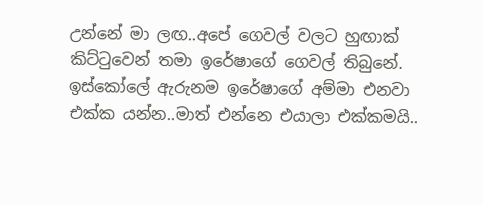උන්නේ මා ලඟ..අපේ ගෙවල් වලට හුඟාක් කිට්ටුවෙන් තමා ඉරේෂාගේ ගෙවල් තිබුනේ. ඉස්කෝලේ ඇරුනම ඉරේෂාගේ අම්මා එනවා එක්ක යන්න..මාත් එන්නෙ එයාලා එක්කමයි..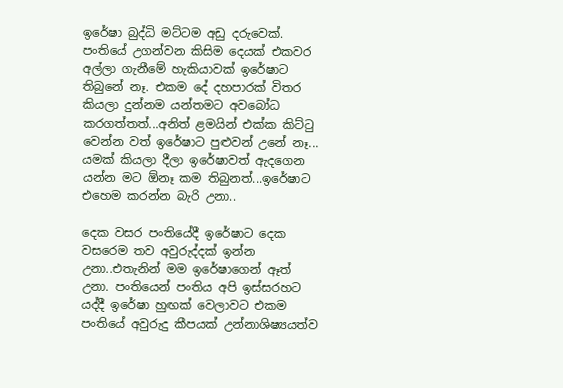ඉරේෂා බුද්ධි මට්ටම අඩු දරුවෙක්. පංතියේ උගන්වන කිසිම දෙයක් එකවර අල්ලා ගැනීමේ හැකියාවක් ඉරේෂාට තිබුනේ නෑ. එකම දේ දහපාරක් විතර කියලා දුන්නම යන්තමට අවබෝධ කරගත්තත්...අනිත් ළමයින් එක්ක කිට්ටු වෙන්න වත් ඉරේෂාට පුළුවන් උනේ නෑ... යමක් කියලා දීලා ඉරේෂාවත් ඇදගෙන යන්න මට ඕනෑ කම තිබුනත්...ඉරේෂාට එහෙම කරන්න බැරි උනා..

දෙක වසර පංතියේදී ඉරේෂාට දෙක වසරෙම තව අවුරුද්දක් ඉන්න උනා..එතැනින් මම ඉරේෂාගෙන් ඈත් උනා. පංතියෙන් පංතිය අපි ඉස්සරහට යද්දී ඉරේෂා හුඟක් වෙලාවට එකම පංතියේ අවුරුදු කීපයක් උන්නාශිෂ්‍යයත්ව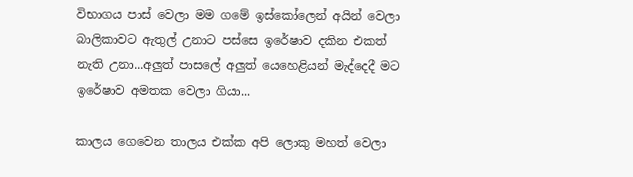විභාගය පාස් වෙලා මම ගමේ ඉස්කෝලෙන් අයින් වෙලා බාලිකාවට ඇතුල් උනාට පස්සෙ ඉරේෂාව දකින එකත් නැති උනා...අලුත් පාසලේ අලුත් යෙහෙළියන් මැද්දෙදී මට ඉරේෂාව අමතක වෙලා ගියා...

කාලය ගෙවෙන තාලය එක්ක අපි ලොකු මහත් වෙලා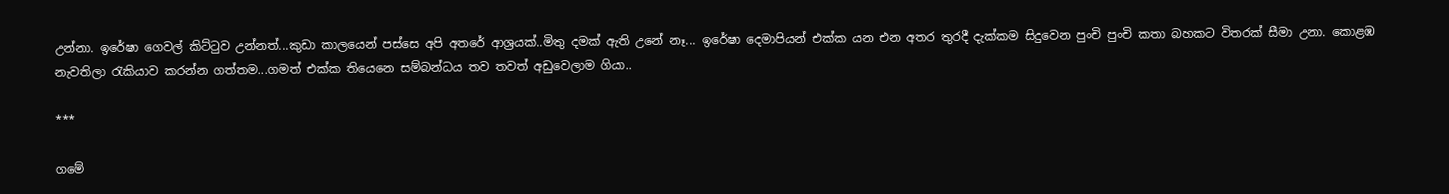උන්නා. ඉරේෂා ගෙවල් කිට්ටුව උන්නත්...කුඩා කාලයෙන් පස්සෙ අපි අතරේ ආශ්‍රයක්..මිතු දමක් ඇති උනේ නෑ... ඉරේෂා දෙමාපියන් එක්ක යන එන අතර තුරදී දැක්කම සිදුවෙන පුංචි පුංචි කතා බහකට විතරක් සීමා උනා. කොළඹ නැවතිලා රැකියාව කරන්න ගත්තම...ගමත් එක්ක තියෙනෙ සම්බන්ධය තව තවත් අඩුවෙලාම ගියා..

***

ගමේ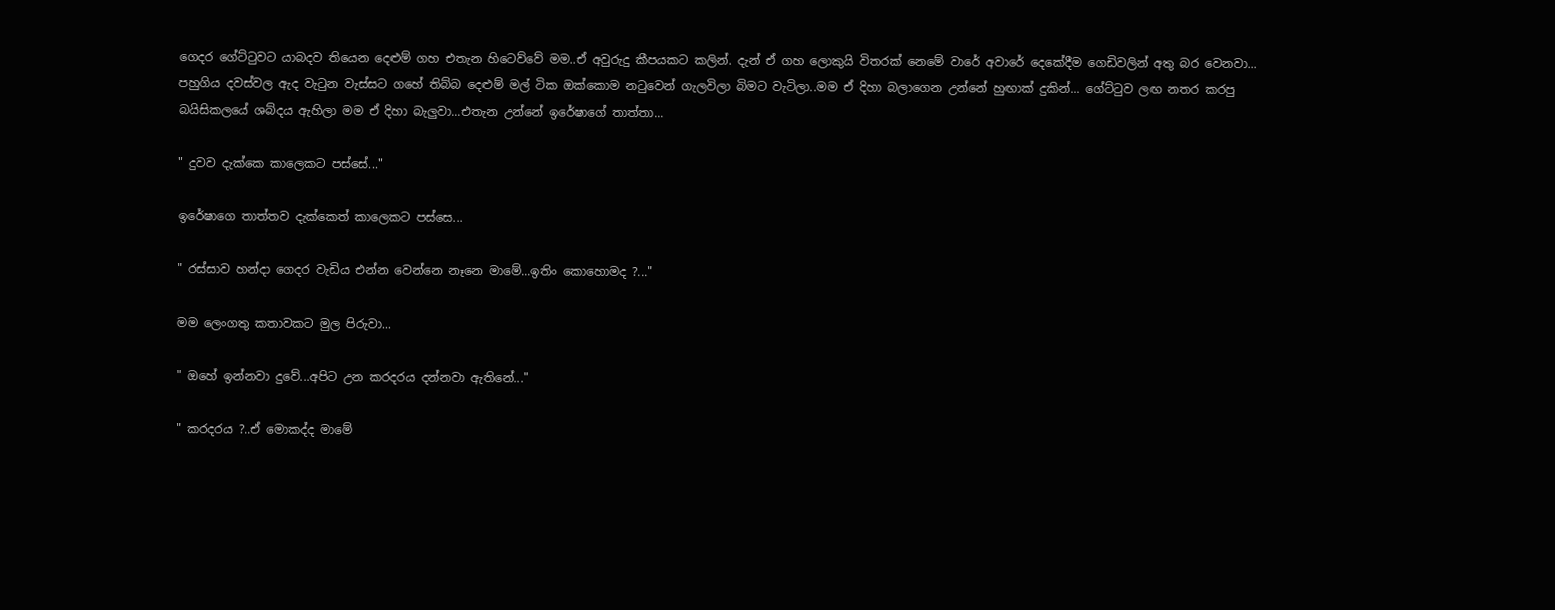ගෙදර ගේට්ටුවට යාබදව තියෙන දෙළුම් ගහ එතැන හිටෙව්වේ මම..ඒ අවුරුදු කීපයකට කලින්. දැන් ඒ ගහ ලොකුයි විතරක් නෙමේ වාරේ අවාරේ දෙකේදීම ගෙඩිවලින් අතු බර වෙනවා... පහුගිය දවස්වල ඇද වැටුන වැස්සට ගහේ තිබ්බ දෙළුම් මල් ටික ඔක්කොම නටුවෙන් ගැලවිලා බිමට වැටිලා..මම ඒ දිහා බලාගෙන උන්නේ හුඟාක් දුකින්... ගේට්ටුව ලඟ නතර කරපු බයිසිකලයේ ශබ්දය ඇහිලා මම ඒ දිහා බැලුවා...එතැන උන්නේ ඉරේෂාගේ තාත්තා...

" දුවව දැක්කෙ කාලෙකට පස්සේ..."

ඉරේෂාගෙ තාත්තව දැක්කෙත් කාලෙකට පස්සෙ...

" රස්සාව හන්දා ගෙදර වැඩිය එන්න වෙන්නෙ නෑනෙ මාමේ...ඉතිං කොහොමද ?..."

මම ලෙංගතු කතාවකට මුල පිරුවා...

" ඔහේ ඉන්නවා දුවේ...අපිට උන කරදරය දන්නවා ඇතිනේ..."

" කරදරය ?..ඒ මොකද්ද මාමේ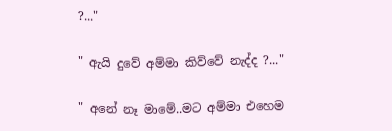?..."

" ඇයි දුවේ අම්මා කිව්වේ නැද්ද ?..."

" අනේ නෑ මාමේ..මට අම්මා එහෙම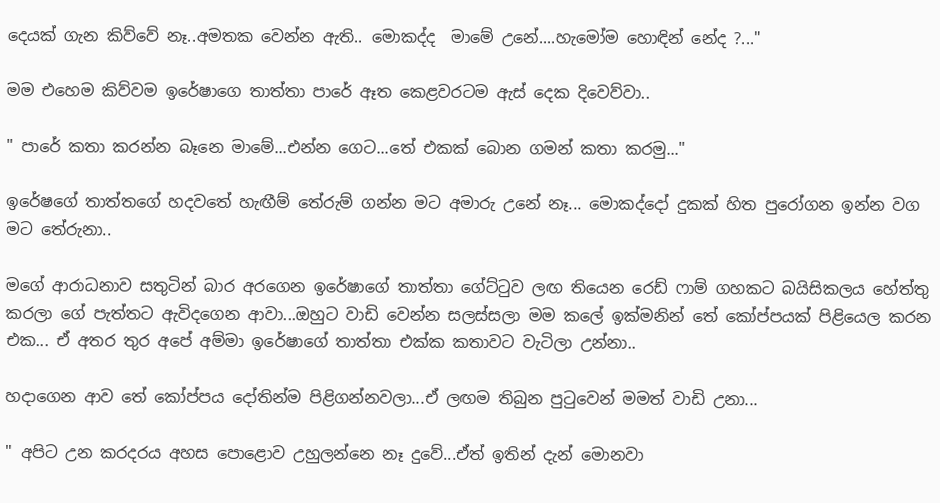දෙයක් ගැන කිව්වේ නෑ..අමතක වෙන්න ඇති.. මොකද්ද  මාමේ උනේ....හැමෝම හොඳින් නේද ?..."

මම එහෙම කිව්වම ඉරේෂාගෙ තාත්තා පාරේ ඈත කෙළවරටම ඇස් දෙක දිවෙව්වා..

" පාරේ කතා කරන්න බෑනෙ මාමේ...එන්න ගෙට...තේ එකක් බොන ගමන් කතා කරමු..."

ඉරේෂගේ තාත්තගේ හදවතේ හැඟීම් තේරුම් ගන්න මට අමාරු උනේ නෑ... මොකද්දෝ දුකක් හිත පුරෝගන ඉන්න වග මට තේරුනා..

මගේ ආරාධනාව සතුටින් බාර අරගෙන ඉරේෂාගේ තාත්තා ගේට්ටුව ලඟ තියෙන රෙඩ් ෆාම් ගහකට බයිසිකලය හේත්තු කරලා ගේ පැත්තට ඇවිදගෙන ආවා...ඔහුට වාඩි වෙන්න සලස්සලා මම කලේ ඉක්මනින් තේ කෝප්පයක් පිළියෙල කරන එක... ඒ අතර තුර අපේ අම්මා ඉරේෂාගේ තාත්තා එක්ක කතාවට වැටිලා උන්නා..

හදාගෙන ආව තේ කෝප්පය දෝතින්ම පිළිගන්නවලා...ඒ ලඟම තිබුන පුටුවෙන් මමත් වාඩි උනා...

" අපිට උන කරදරය අහස පොළොව උහුලන්නෙ නෑ දුවේ...ඒත් ඉතින් දැන් මොනවා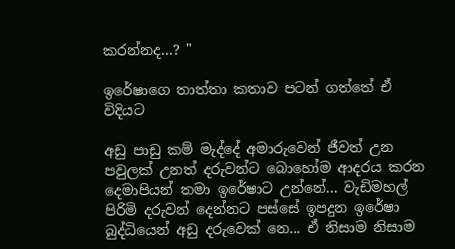කරන්නද...? "

ඉරේෂාගෙ තාත්තා කතාව පටන් ගත්තේ ඒ විදියට

අඩු පාඩු කම් මැද්දේ අමාරුවෙන් ජීවත් උන පවුලක් උනත් දරුවන්ට බොහෝම ආදරය කරන දෙමාපියන් තමා ඉරේෂාට උන්නේ... වැඩිමහල් පිරිමි දරුවන් දෙන්නට පස්සේ ඉපදුන ඉරේෂා බුද්ධියෙන් අඩු දරුවෙක් නෙ... ඒ නිසාම නිසාම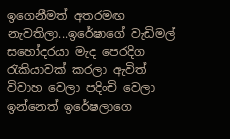ඉගෙනීමත් අතරමඟ නැවතිලා...ඉරේෂාගේ වැඩිමල් සහෝදරයා මැද පෙරදිග රැකියාවක් කරලා ඇවිත් විවාහ වෙලා පදිංචි වෙලා ඉන්නෙත් ඉරේෂලාගෙ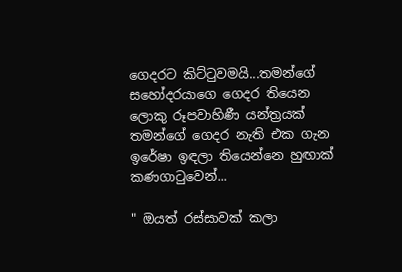ගෙදරට කිට්ටුවමයි...තමන්ගේ සහෝදරයාගෙ ගෙදර තියෙන ලොකු රූපවාහිණී යන්ත්‍රයක් තමන්ගේ ගෙදර නැති එක ගැන ඉරේෂා ඉඳලා තියෙන්නෙ හුඟාක් කණගාටුවෙන්...

" ඔයත් රස්සාවක් කලා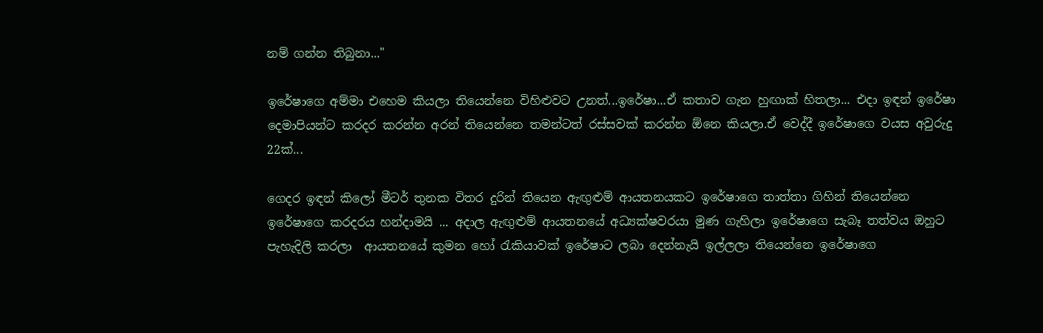නම් ගන්න තිබුනා..."

ඉරේෂාගෙ අම්මා එහෙම කියලා තියෙන්නෙ විහිළුවට උනත්...ඉරේෂා...ඒ කතාව ගැන හුඟාක් හිතලා... එදා ඉඳන් ඉරේෂා දෙමාපියන්ට කරදර කරන්න අරන් තියෙන්නෙ තමන්ටත් රස්සවක් කරන්න ඕනෙ කියලා.ඒ වෙද්දී ඉරේෂාගෙ වයස අවුරුදු 22ක්...

ගෙදර ඉඳන් කිලෝ මීටර් තුනක විතර දුරින් තියෙන ඇඟුළුම් ආයතනයකට ඉරේෂාගෙ තාත්තා ගිහින් තියෙන්නෙ ඉරේෂාගෙ කරදරය හන්දාමයි ... අදාල ඇඟුළුම් ආයතනයේ අධ්‍යක්ෂවරයා මුණ ගැහිලා ඉරේෂාගෙ සැබෑ තත්වය ඔහුට පැහැදිලි කරලා  ආයතනයේ කුමන හෝ රැකියාවක් ඉරේෂාට ලබා දෙන්නැයි ඉල්ලලා තියෙන්නෙ ඉරේෂාගෙ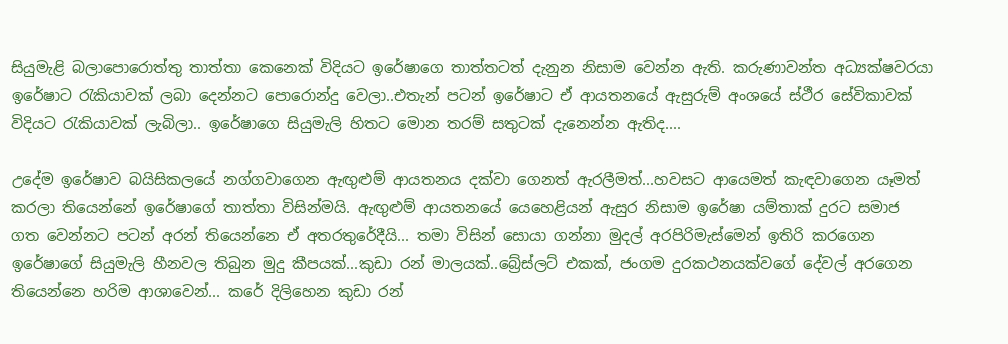සියුමැළි බලාපොරොත්තු තාත්තා කෙනෙක් විදියට ඉරේෂාගෙ තාත්තටත් දැනුන නිසාම වෙන්න ඇති. කරුණාවන්ත අධ්‍යක්ෂවරයා ඉරේෂාට රැකියාවක් ලබා දෙන්නට පොරොන්දු වෙලා..එතැන් පටන් ඉරේෂාට ඒ ආයතනයේ ඇසුරුම් අංශයේ ස්ථීර සේවිකාවක් විදියට රැකියාවක් ලැබිලා.. ඉරේෂාගෙ සියුමැලි හිතට මොන තරම් සතුටක් දැනෙන්න ඇතිද....

උදේම ඉරේෂාව බයිසිකලයේ නග්ගවාගෙන ඇඟුළුම් ආයතනය දක්වා ගෙනත් ඇරලීමත්...හවසට ආයෙමත් කැඳවාගෙන යෑමත් කරලා තියෙන්නේ ඉරේෂාගේ තාත්තා විසින්මයි. ඇඟුළුම් ආයතනයේ යෙහෙළියන් ඇසුර නිසාම ඉරේෂා යම්තාක් දුරට සමාජ ගත වෙන්නට පටන් අරන් තියෙන්නෙ ඒ අතරතුරේදීයි... තමා විසින් සොයා ගන්නා මුදල් අරපිරිමැස්මෙන් ඉතිරි කරගෙන ඉරේෂාගේ සියුමැලි හීනවල තිබුන මුදු කීපයක්...කුඩා රන් මාලයක්..බ්‍රේස්ලට් එකක්, ජංගම දුරකථනයක්වගේ දේවල් අරගෙන තියෙන්නෙ හරිම ආශාවෙන්... කරේ දිලිහෙන කුඩා රන්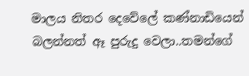මාලය නිතර දෙවේලේ කණ්නාඩියෙන් බලන්නත් ඈ පුරුදු වෙලා..තමන්ගේ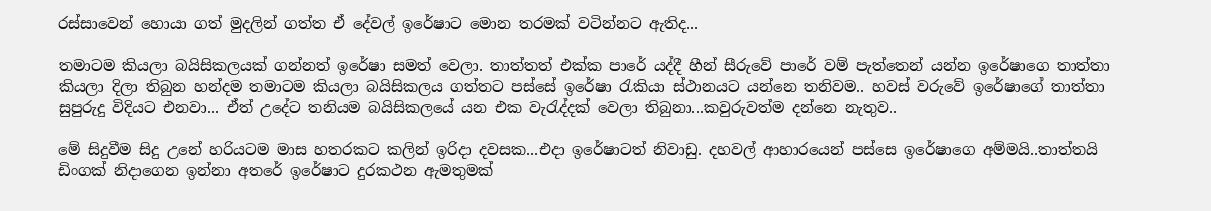රස්සාවෙන් හොයා ගත් මුදලින් ගත්ත ඒ දේවල් ඉරේෂාට මොන තරමක් වටින්නට ඇතිද...

තමාටම කියලා බයිසිකලයක් ගන්නත් ඉරේෂා සමත් වෙලා. තාත්තත් එක්ක පාරේ යද්දී හීන් සීරුවේ පාරේ වම් පැත්තෙන් යන්න ඉරේෂාගෙ තාත්තා කියලා දිලා තිබුන හන්දම තමාටම කියලා බයිසිකලය ගත්තට පස්සේ ඉරේෂා රැකියා ස්ථානයට යන්නෙ තනිවම.. හවස් වරුවේ ඉරේෂාගේ තාත්තා සුපුරුදු විදියට එනවා... ඒත් උදේට තනියම බයිසිකලයේ යන එක වැරැද්දක් වෙලා තිබුනා...කවුරුවත්ම දන්නෙ නැතුව..

මේ සිදුවීම සිදු උනේ හරියටම මාස හතරකට කලින් ඉරිදා දවසක...එදා ඉරේෂාටත් නිවාඩු. දහවල් ආහාරයෙන් පස්සෙ ඉරේෂාගෙ අම්මයි..තාත්තයි ඩිංගක් නිදාගෙන ඉන්නා අතරේ ඉරේෂාට දුරකථන ඇමතුමක්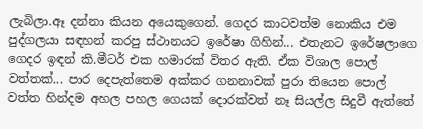ලැබිලා.ඈ දන්නා කියන අයෙකුගෙන්. ගෙදර කාටවත්ම නොකිය එම පුද්ගලයා සඳහන් කරපු ස්ථානයට ඉරේෂා ගිහින්... එතැනට ඉරේෂලාගෙ ගෙදර ඉඳන් කි.මීටර් එක හමාරක් විතර ඇති. ඒක විශාල පොල් වත්තක්... පාර දෙපැත්තෙම අක්කර ගනනාවක් පුරා තියෙන පොල් වත්ත හින්දම අහල පහල ගෙයක් දොරක්වත් නෑ සියල්ල සිදුවී ඇත්තේ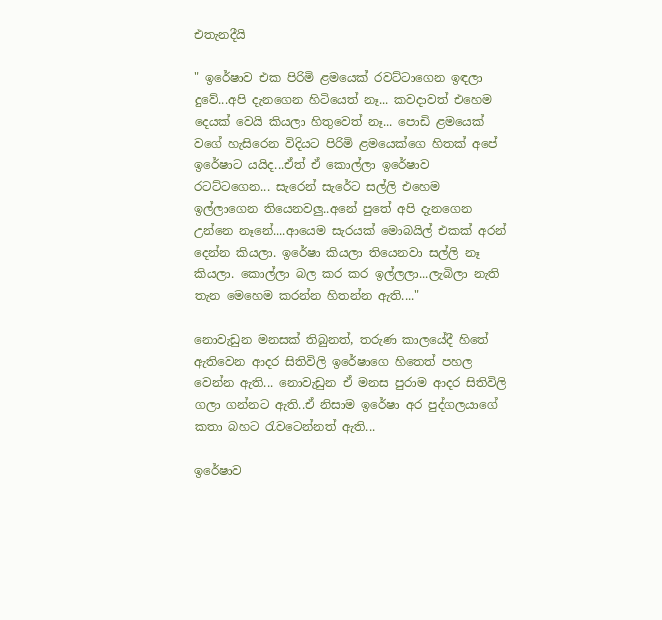එතැනදීයි

" ඉරේෂාව එක පිරිමි ළමයෙක් රවට්ටාගෙන ඉඳලා දුවේ...අපි දැනගෙන හිටියෙත් නෑ... කවදාවත් එහෙම දෙයක් වෙයි කියලා හිතුවෙත් නෑ... පොඩි ළමයෙක් වගේ හැසිරෙන විදියට පිරිමි ළමයෙක්ගෙ හිතක් අපේ ඉරේෂාට යයිද...ඒත් ඒ කොල්ලා ඉරේෂාව රටට්ටගෙන... සැරෙන් සැරේට සල්ලි එහෙම ඉල්ලාගෙන තියෙනවලු..අනේ පුතේ අපි දැනගෙන උන්නෙ නෑනේ....ආයෙම සැරයක් මොබයිල් එකක් අරන් දෙන්න කියලා. ඉරේෂා කියලා තියෙනවා සල්ලි නෑ කියලා. කොල්ලා බල කර කර ඉල්ලලා...ලැබිලා නැති තැන මෙහෙම කරන්න හිතන්න ඇති...."

නොවැඩුන මනසක් තිබුනත්, තරුණ කාලයේදී හිතේ ඇතිවෙන ආදර සිතිවිලි ඉරේෂාගෙ හිතෙත් පහල වෙන්න ඇති... නොවැඩුන ඒ මනස පුරාම ආදර සිතිවිලි ගලා ගන්නට ඇති..ඒ නිසාම ඉරේෂා අර පුද්ගලයාගේ කතා බහට රැවටෙන්නත් ඇති...

ඉරේෂාව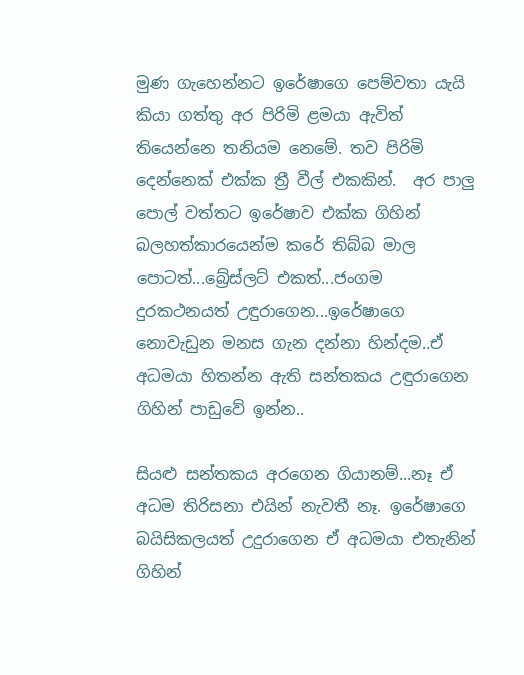මුණ ගැහෙන්නට ඉරේෂාගෙ පෙම්වතා යැයි කියා ගත්තු අර පිරිමි ළමයා ඇවිත් තියෙන්නෙ තනියම නෙමේ. තව පිරිමි දෙන්නෙක් එක්ක ත්‍රී වීල් එකකින්.  අර පාලු පොල් වත්තට ඉරේෂාව එක්ක ගිහින් බලහත්කාරයෙන්ම කරේ තිබ්බ මාල පොටත්...බ්‍රේස්ලට් එකත්...ජංගම දුරකථනයත් උඳුරාගෙන...ඉරේෂාගෙ නොවැඩුන මනස ගැන දන්නා හින්දම..ඒ අධමයා හිතන්න ඇති සන්තකය උඳුරාගෙන ගිහින් පාඩුවේ ඉන්න..

සියළු සන්තකය අරගෙන ගියානම්...නෑ ඒ අධම තිරිසනා එයින් නැවතී නෑ. ඉරේෂාගෙ බයිසිකලයත් උදුරාගෙන ඒ අධමයා එතැනින් ගිහින්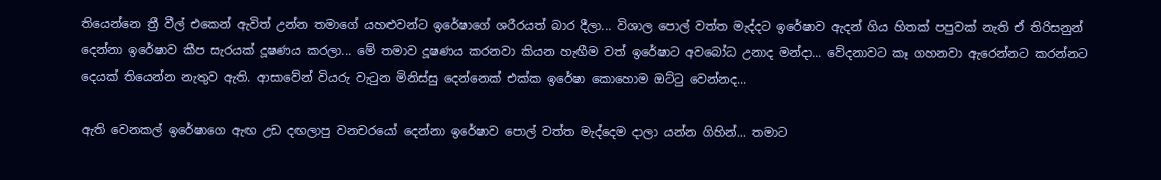තියෙන්නෙ ත්‍රී වීල් එකෙන් ඇවිත් උන්න තමාගේ යහළුවන්ට ඉරේෂාගේ ශරීරයත් බාර දීලා... විශාල පොල් වත්ත මැද්දට ඉරේෂාව ඇදන් ගිය හිතක් පපුවක් නැති ඒ තිරිසනුන් දෙන්නා ඉරේෂාව කීප සැරයක් දූෂණය කරලා... මේ තමාව දූෂණය කරනවා කියන හැඟීම වත් ඉරේෂාට අවබෝධ උනාද මන්දා... වේදනාවට කෑ ගහනවා ඇරෙන්නට කරන්නට දෙයක් තියෙන්න නැතුව ඇති. ආසාවේන් වියරු වැටුන මිනිස්සු දෙන්නෙක් එක්ක ඉරේෂා කොහොම ඔට්ටු වෙන්නද...

ඇති වෙනකල් ඉරේෂාගෙ ඇඟ උඩ දඟලාපු වනචරයෝ දෙන්නා ඉරේෂාව පොල් වත්ත මැද්දෙම දාලා යන්න ගිහින්... තමාට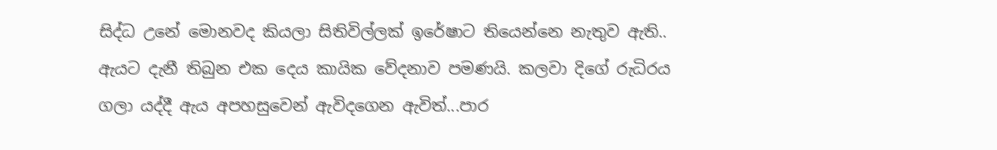සිද්ධ උනේ මොනවද කියලා සිතිවිල්ලක් ඉරේෂාට තියෙන්නෙ නැතුව ඇති..  ඇයට දැනී තිබුන එක දෙය කායික වේදනාව පමණයි. කලවා දිගේ රුධිරය ගලා යද්දී ඇය අපහසුවෙන් ඇවිදගෙන ඇවිත්...පාර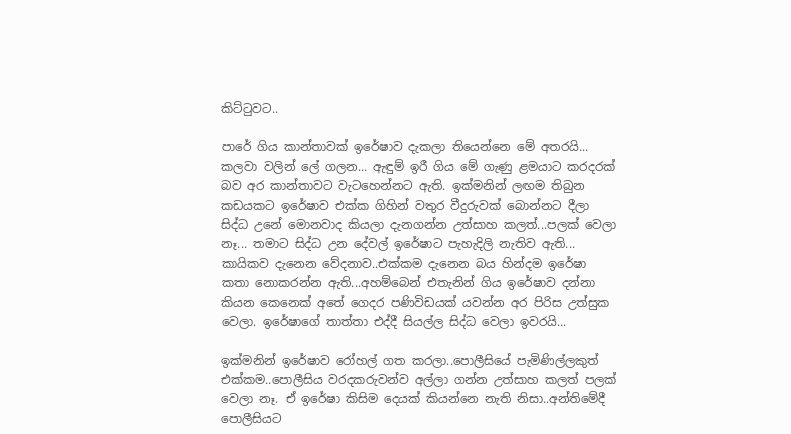කිට්ටුවට..

පාරේ ගිය කාන්තාවක් ඉරේෂාව දැකලා තියෙන්නෙ මේ අතරයි... කලවා වලින් ලේ ගලන... ඇඳුම් ඉරී ගිය මේ ගැණු ළමයාට කරදරක් බව අර කාන්තාවට වැටහෙන්නට ඇති. ඉක්මනින් ලඟම තිබුන කඩයකට ඉරේෂාව එක්ක ගිහින් වතුර වීදුරුවක් බොන්නට දීලා සිද්ධ උනේ මොනවාද කියලා දැනගන්න උත්සාහ කලත්...පලක් වෙලා නෑ... තමාට සිද්ධ උන දේවල් ඉරේෂාට පැහැදිලි නැතිව ඇති... කායිකව දැනෙන වේදනාව..එක්කම දැනෙන බය හින්දම ඉරේෂා කතා නොකරන්න ඇති...අහම්බෙන් එතැනින් ගිය ඉරේෂාව දන්නා කියන කෙනෙක් අතේ ගෙදර පණිවිඩයක් යවන්න අර පිරිස උත්සුක වෙලා. ඉරේෂාගේ තාත්තා එද්දී සියල්ල සිද්ධ වෙලා ඉවරයි...

ඉක්මනින් ඉරේෂාව රෝහල් ගත කරලා..පොලීසියේ පැමිණිල්ලකුත් එක්කම..පොලීසිය වරදකරුවන්ව අල්ලා ගන්න උත්සාහ කලත් පලක් වෙලා නෑ. ඒ ඉරේෂා කිසිම දෙයක් කියන්නෙ නැති නිසා..අන්තිමේදී පොලීසියට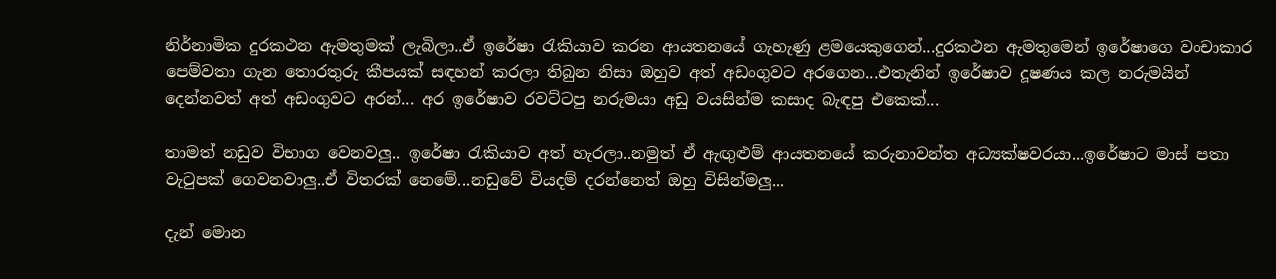නිර්නාමික දුරකථන ඇමතුමක් ලැබිලා..ඒ ඉරේෂා රැකියාව කරන ආයතනයේ ගැහැණු ළමයෙකුගෙන්...දුරකථන ඇමතුමෙන් ඉරේෂාගෙ වංචාකාර පෙම්වතා ගැන තොරතුරු කීපයක් සඳහන් කරලා තිබුන නිසා ඔහුව අත් අඩංගුවට අරගෙන...එතැනින් ඉරේෂාව දූෂණය කල නරුමයින් දෙන්නවත් අත් අඩංගුවට අරන්... අර ඉරේෂාව රවට්ටපු නරුමයා අඩු වයසින්ම කසාද බැඳපු එකෙක්...

තාමත් නඩුව විභාග වෙනවලු.. ඉරේෂා රැකියාව අත් හැරලා..නමුත් ඒ ඇඟුළුම් ආයතනයේ කරුනාවන්ත අධ්‍යක්ෂවරයා...ඉරේෂාට මාස් පතා වැටුපක් ගෙවනවාලු..ඒ විතරක් නෙමේ...නඩුවේ වියදම් දරන්නෙත් ඔහු විසින්මලු...

දැන් මොන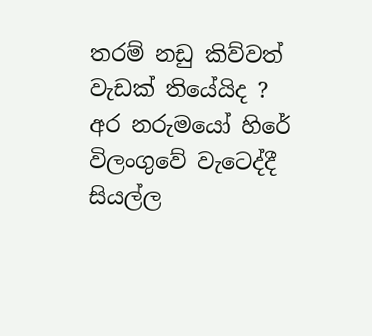තරම් නඩු කිව්වත් වැඩක් තියේයිද ? අර නරුමයෝ හිරේ විලංගුවේ වැටෙද්දී සියල්ල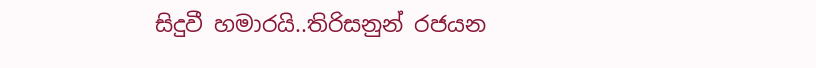සිදුවී හමාරයි..තිරිසනුන් රජයන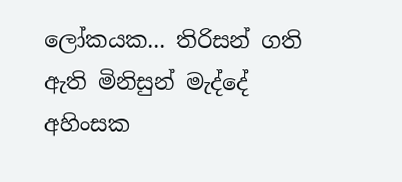ලෝකයක... තිරිසන් ගති ඇති මිනිසුන් මැද්දේ අහිංසක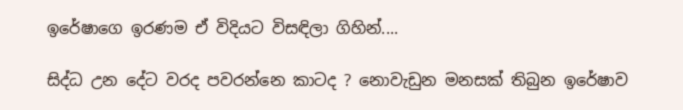ඉරේෂාගෙ ඉරණම ඒ විදියට විසඳිලා ගිහින්....

සිද්ධ උන දේට වරද පවරන්නෙ කාටද ? නොවැඩුන මනසක් තිබුන ඉරේෂාව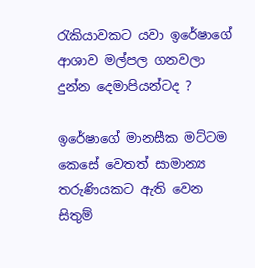රැකියාවකට යවා ඉරේෂාගේ ආශාව මල්පල ගනවලා දුන්න දෙමාපියන්ටද ?

ඉරේෂාගේ මානසීක මට්ටම කෙසේ වෙතත් සාමාන්‍ය තරුණියකට ඇති වෙන සිතුම්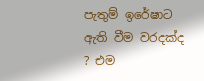පැතුම් ඉරේෂාට ඇති වීම වරදක්ද ? එම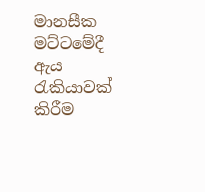මානසීක මට්ටමේදී ඇය රැකියාවක් කිරීම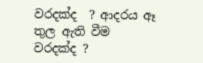වරදක්ද  ? ආදරය ඈ තුල ඇති වීම වරදක්ද ?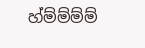හ්ම්ම්ම්ම්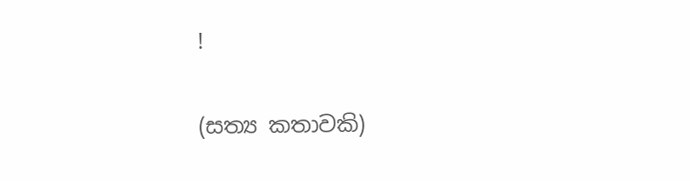!

(සත්‍ය කතාවකි)